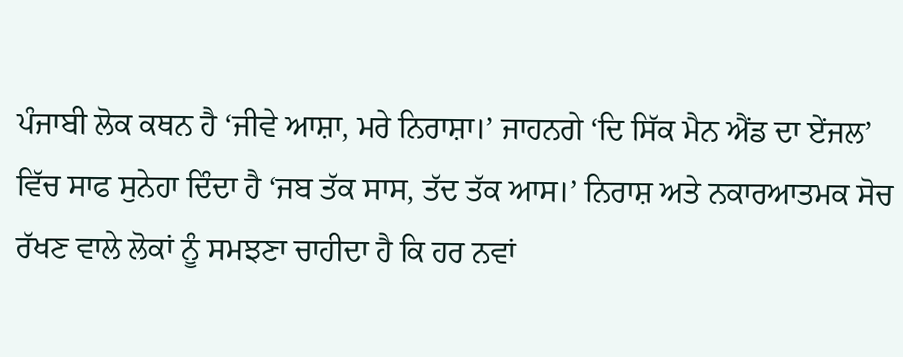ਪੰਜਾਬੀ ਲੋਕ ਕਥਨ ਹੈ ‘ਜੀਵੇ ਆਸ਼ਾ, ਮਰੇ ਨਿਰਾਸ਼ਾ।’ ਜਾਹਨਗੇ ‘ਦਿ ਸਿੱਕ ਮੈਨ ਐਂਡ ਦਾ ਏਂਜਲ’ ਵਿੱਚ ਸਾਫ ਸੁਨੇਹਾ ਦਿੰਦਾ ਹੈ ‘ਜਬ ਤੱਕ ਸਾਸ, ਤੱਦ ਤੱਕ ਆਸ।’ ਨਿਰਾਸ਼ ਅਤੇ ਨਕਾਰਆਤਮਕ ਸੋਚ ਰੱਖਣ ਵਾਲੇ ਲੋਕਾਂ ਨੂੰ ਸਮਝਣਾ ਚਾਹੀਦਾ ਹੈ ਕਿ ਹਰ ਨਵਾਂ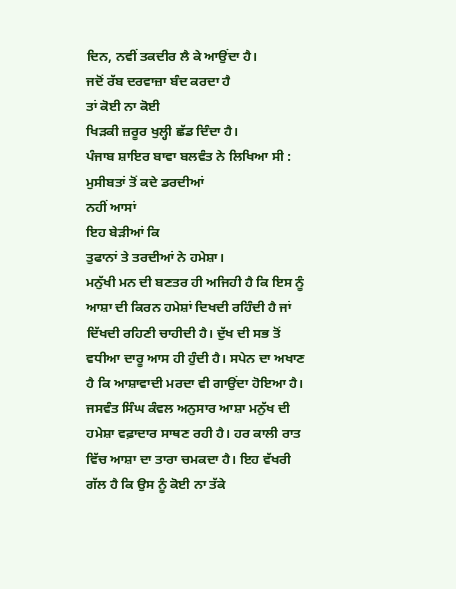ਦਿਨ, ਨਵੀਂ ਤਕਦੀਰ ਲੈ ਕੇ ਆਉਂਦਾ ਹੈ।
ਜਦੋਂ ਰੱਬ ਦਰਵਾਜ਼ਾ ਬੰਦ ਕਰਦਾ ਹੈ
ਤਾਂ ਕੋਈ ਨਾ ਕੋਈ
ਖਿੜਕੀ ਜ਼ਰੂਰ ਖੁਲ੍ਹੀ ਛੱਡ ਦਿੰਦਾ ਹੈ।
ਪੰਜਾਬ ਸ਼ਾਇਰ ਬਾਵਾ ਬਲਵੰਤ ਨੇ ਲਿਖਿਆ ਸੀ :
ਮੁਸੀਬਤਾਂ ਤੋਂ ਕਦੇ ਡਰਦੀਆਂ
ਨਹੀਂ ਆਸਾਂ
ਇਹ ਬੇੜੀਆਂ ਕਿ
ਤੁਫਾਨਾਂ ਤੇ ਤਰਦੀਆਂ ਨੇ ਹਮੇਸ਼ਾ।
ਮਨੁੱਖੀ ਮਨ ਦੀ ਬਣਤਰ ਹੀ ਅਜਿਹੀ ਹੈ ਕਿ ਇਸ ਨੂੰ ਆਸ਼ਾ ਦੀ ਕਿਰਨ ਹਮੇਸ਼ਾਂ ਦਿਖਦੀ ਰਹਿੰਦੀ ਹੈ ਜਾਂ ਦਿੱਖਦੀ ਰਹਿਣੀ ਚਾਹੀਦੀ ਹੈ। ਦੁੱਖ ਦੀ ਸਭ ਤੋਂ ਵਧੀਆ ਦਾਰੂ ਆਸ ਹੀ ਹੁੰਦੀ ਹੈ। ਸਪੇਨ ਦਾ ਅਖਾਣ ਹੈ ਕਿ ਆਸ਼ਾਵਾਦੀ ਮਰਦਾ ਵੀ ਗਾਉਂਦਾ ਹੋਇਆ ਹੈ। ਜਸਵੰਤ ਸਿੰਘ ਕੰਵਲ ਅਨੁਸਾਰ ਆਸ਼ਾ ਮਨੁੱਖ ਦੀ ਹਮੇਸ਼ਾ ਵਫ਼ਾਦਾਰ ਸਾਥਣ ਰਹੀ ਹੈ। ਹਰ ਕਾਲੀ ਰਾਤ ਵਿੱਚ ਆਸ਼ਾ ਦਾ ਤਾਰਾ ਚਮਕਦਾ ਹੈ। ਇਹ ਵੱਖਰੀ ਗੱਲ ਹੈ ਕਿ ਉਸ ਨੂੰ ਕੋਈ ਨਾ ਤੱਕੇ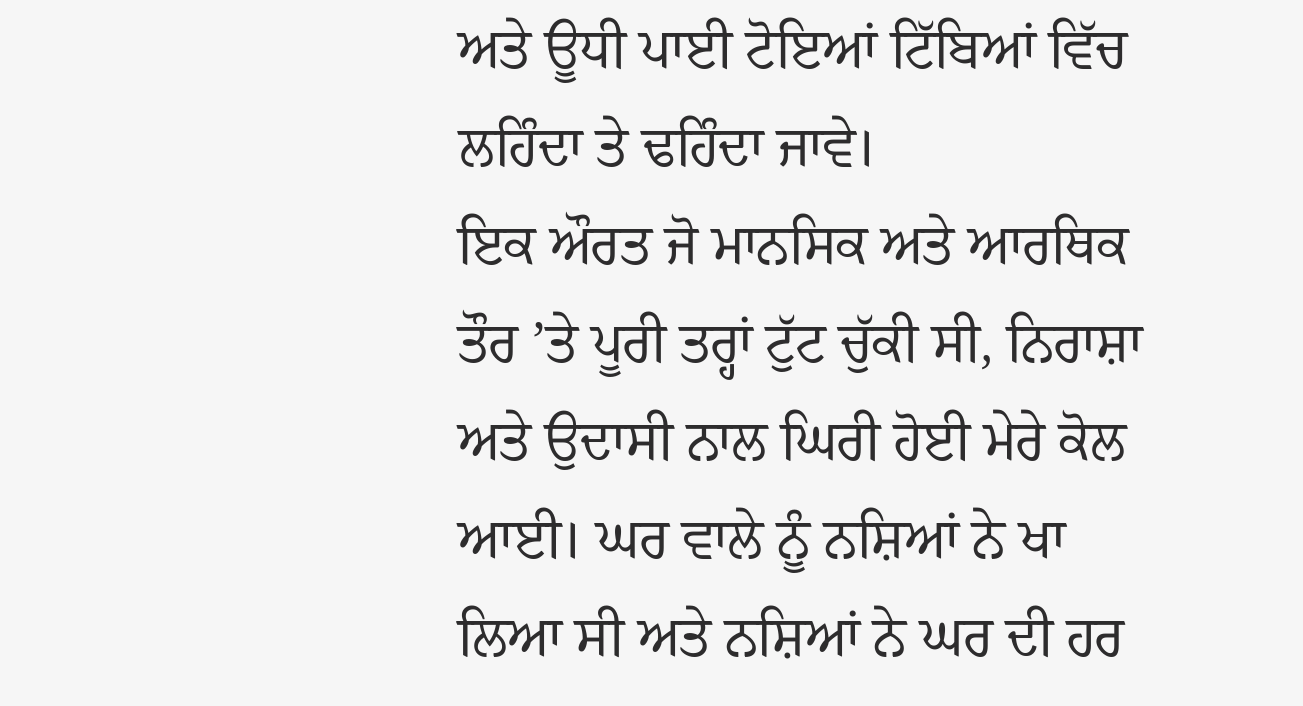ਅਤੇ ਊਧੀ ਪਾਈ ਟੋਇਆਂ ਟਿੱਬਿਆਂ ਵਿੱਚ ਲਹਿੰਦਾ ਤੇ ਢਹਿੰਦਾ ਜਾਵੇ।
ਇਕ ਔਰਤ ਜੋ ਮਾਨਸਿਕ ਅਤੇ ਆਰਥਿਕ ਤੌਰ ’ਤੇ ਪੂਰੀ ਤਰ੍ਹਾਂ ਟੁੱਟ ਚੁੱਕੀ ਸੀ, ਨਿਰਾਸ਼ਾ ਅਤੇ ਉਦਾਸੀ ਨਾਲ ਘਿਰੀ ਹੋਈ ਮੇਰੇ ਕੋਲ ਆਈ। ਘਰ ਵਾਲੇ ਨੂੰ ਨਸ਼ਿਆਂ ਨੇ ਖਾ ਲਿਆ ਸੀ ਅਤੇ ਨਸ਼ਿਆਂ ਨੇ ਘਰ ਦੀ ਹਰ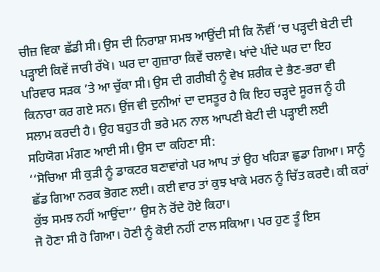ਚੀਜ਼ ਵਿਕਾ ਛੱਡੀ ਸੀ। ਉਸ ਦੀ ਨਿਰਾਸ਼ਾ ਸਮਝ ਆਉਂਦੀ ਸੀ ਕਿ ਨੌਵੀਂ ’ਚ ਪੜ੍ਹਦੀ ਬੇਟੀ ਦੀ ਪੜ੍ਹਾਈ ਕਿਵੇਂ ਜਾਰੀ ਰੱਖੇ। ਘਰ ਦਾ ਗੁਜ਼ਾਰਾ ਕਿਵੇਂ ਚਲਾਵੇ। ਖਾਂਦੇ ਪੀਂਦੇ ਘਰ ਦਾ ਇਹ ਪਰਿਵਾਰ ਸੜਕ ’ਤੇ ਆ ਚੁੱਕਾ ਸੀ। ਉਸ ਦੀ ਗਰੀਬੀ ਨੂੰ ਵੇਖ ਸ਼ਰੀਕ ਦੇ ਭੈਣ-ਭਰਾ ਵੀ ਕਿਨਾਰਾ ਕਰ ਗਏ ਸਨ। ਉਂਜ ਵੀ ਦੁਨੀਆਂ ਦਾ ਦਸਤੂਰ ਹੈ ਕਿ ਇਹ ਚੜ੍ਹਦੇ ਸੂਰਜ ਨੂੰ ਹੀ ਸਲਾਮ ਕਰਦੀ ਹੈ। ਉਹ ਬਹੁਤ ਹੀ ਭਰੇ ਮਨ ਨਾਲ ਆਪਣੀ ਬੇਟੀ ਦੀ ਪੜ੍ਹਾਈ ਲਈ ਸਹਿਯੋਗ ਮੰਗਣ ਆਈ ਸੀ। ਉਸ ਦਾ ਕਹਿਣਾ ਸੀ:
‘‘ਸੋਚਿਆ ਸੀ ਕੁੜੀ ਨੂੰ ਡਾਕਟਰ ਬਣਾਵਾਂਗੇ ਪਰ ਆਪ ਤਾਂ ਉਹ ਖਹਿੜਾ ਛੁਡਾ ਗਿਆ। ਸਾਨੂੰ ਛੱਡ ਗਿਆ ਨਰਕ ਭੋਗਣ ਲਈ। ਕਈ ਵਾਰ ਤਾਂ ਕੁਝ ਖਾਕੇ ਮਰਨ ਨੂੰ ਚਿੱਤ ਕਰਦੈ। ਕੀ ਕਰਾਂ ਕੁੱਝ ਸਮਝ ਨਹੀਂ ਆਉਂਦਾ’’ ਉਸ ਨੇ ਰੋਂਦੇ ਹੋਏ ਕਿਹਾ।
ਜੋ ਹੋਣਾ ਸੀ ਹੋ ਗਿਆ। ਹੋਣੀ ਨੂੰ ਕੋਈ ਨਹੀਂ ਟਾਲ ਸਕਿਆ। ਪਰ ਹੁਣ ਤੂੰ ਇਸ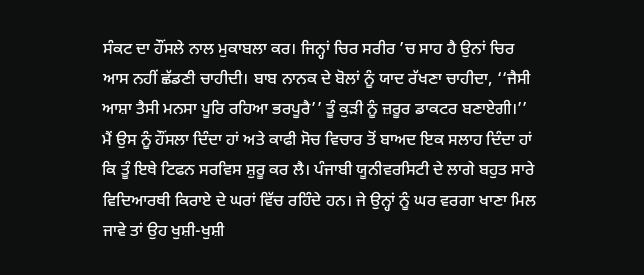ਸੰਕਟ ਦਾ ਹੌਂਸਲੇ ਨਾਲ ਮੁਕਾਬਲਾ ਕਰ। ਜਿਨ੍ਹਾਂ ਚਿਰ ਸਰੀਰ ’ਚ ਸਾਹ ਹੈ ਉਨਾਂ ਚਿਰ ਆਸ ਨਹੀਂ ਛੱਡਣੀ ਚਾਹੀਦੀ। ਬਾਬ ਨਾਨਕ ਦੇ ਬੋਲਾਂ ਨੂੰ ਯਾਦ ਰੱਖਣਾ ਚਾਹੀਦਾ, ‘‘ਜੈਸੀ ਆਸ਼ਾ ਤੈਸੀ ਮਨਸਾ ਪੂਰਿ ਰਹਿਆ ਭਰਪੂਰੈ’’ ਤੂੰ ਕੁੜੀ ਨੂੰ ਜ਼ਰੂਰ ਡਾਕਟਰ ਬਣਾਏਗੀ।’’ ਮੈਂ ਉਸ ਨੂੰ ਹੌਂਸਲਾ ਦਿੰਦਾ ਹਾਂ ਅਤੇ ਕਾਫੀ ਸੋਚ ਵਿਚਾਰ ਤੋਂ ਬਾਅਦ ਇਕ ਸਲਾਹ ਦਿੰਦਾ ਹਾਂ ਕਿ ਤੂੰ ਇਥੇ ਟਿਫਨ ਸਰਵਿਸ ਸ਼ੁਰੂ ਕਰ ਲੈ। ਪੰਜਾਬੀ ਯੂਨੀਵਰਸਿਟੀ ਦੇ ਲਾਗੇ ਬਹੁਤ ਸਾਰੇ ਵਿਦਿਆਰਥੀ ਕਿਰਾਏ ਦੇ ਘਰਾਂ ਵਿੱਚ ਰਹਿੰਦੇ ਹਨ। ਜੇ ਉਨ੍ਹਾਂ ਨੂੰ ਘਰ ਵਰਗਾ ਖਾਣਾ ਮਿਲ ਜਾਵੇ ਤਾਂ ਉਹ ਖੁਸ਼ੀ-ਖੁਸ਼ੀ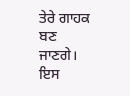ਤੇਰੇ ਗਾਹਕ ਬਣ ਜਾਣਗੇ। ਇਸ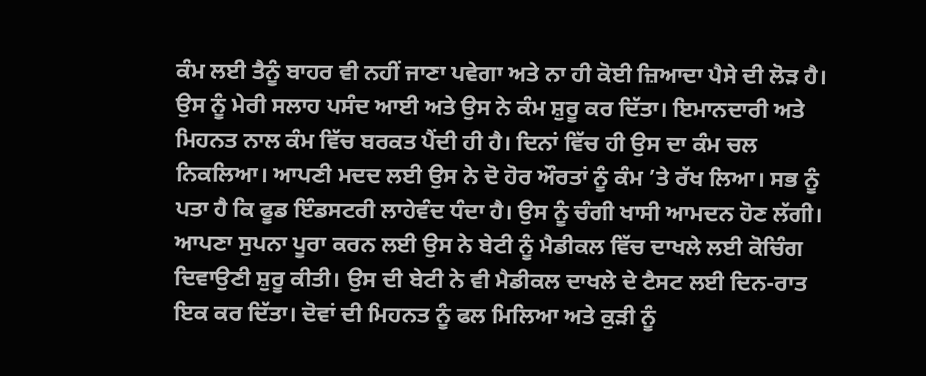ਕੰਮ ਲਈ ਤੈਨੂੰ ਬਾਹਰ ਵੀ ਨਹੀਂ ਜਾਣਾ ਪਵੇਗਾ ਅਤੇ ਨਾ ਹੀ ਕੋਈ ਜ਼ਿਆਦਾ ਪੈਸੇ ਦੀ ਲੋੜ ਹੈ। ਉਸ ਨੂੰ ਮੇਰੀ ਸਲਾਹ ਪਸੰਦ ਆਈ ਅਤੇ ਉਸ ਨੇ ਕੰਮ ਸ਼ੁਰੂ ਕਰ ਦਿੱਤਾ। ਇਮਾਨਦਾਰੀ ਅਤੇ ਮਿਹਨਤ ਨਾਲ ਕੰਮ ਵਿੱਚ ਬਰਕਤ ਪੈਂਦੀ ਹੀ ਹੈ। ਦਿਨਾਂ ਵਿੱਚ ਹੀ ਉਸ ਦਾ ਕੰਮ ਚਲ ਨਿਕਲਿਆ। ਆਪਣੀ ਮਦਦ ਲਈ ਉਸ ਨੇ ਦੋ ਹੋਰ ਔਰਤਾਂ ਨੂੰ ਕੰਮ ’ਤੇ ਰੱਖ ਲਿਆ। ਸਭ ਨੂੰ ਪਤਾ ਹੈ ਕਿ ਫੂਡ ਇੰਡਸਟਰੀ ਲਾਹੇਵੰਦ ਧੰਦਾ ਹੈ। ਉਸ ਨੂੰ ਚੰਗੀ ਖਾਸੀ ਆਮਦਨ ਹੋਣ ਲੱਗੀ। ਆਪਣਾ ਸੁਪਨਾ ਪੂਰਾ ਕਰਨ ਲਈ ਉਸ ਨੇ ਬੇਟੀ ਨੂੰ ਮੈਡੀਕਲ ਵਿੱਚ ਦਾਖਲੇ ਲਈ ਕੋਚਿੰਗ ਦਿਵਾਉਣੀ ਸ਼ੁਰੂ ਕੀਤੀ। ਉਸ ਦੀ ਬੇਟੀ ਨੇ ਵੀ ਮੈਡੀਕਲ ਦਾਖਲੇ ਦੇ ਟੈਸਟ ਲਈ ਦਿਨ-ਰਾਤ ਇਕ ਕਰ ਦਿੱਤਾ। ਦੋਵਾਂ ਦੀ ਮਿਹਨਤ ਨੂੰ ਫਲ ਮਿਲਿਆ ਅਤੇ ਕੁੜੀ ਨੂੰ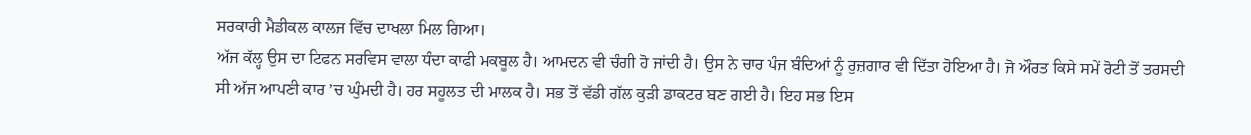ਸਰਕਾਰੀ ਮੈਡੀਕਲ ਕਾਲਜ ਵਿੱਚ ਦਾਖਲਾ ਮਿਲ ਗਿਆ।
ਅੱਜ ਕੱਲ੍ਹ ਉਸ ਦਾ ਟਿਫਨ ਸਰਵਿਸ ਵਾਲਾ ਧੰਦਾ ਕਾਫੀ ਮਕਬੂਲ ਹੈ। ਆਮਦਨ ਵੀ ਚੰਗੀ ਹੋ ਜਾਂਦੀ ਹੈ। ਉਸ ਨੇ ਚਾਰ ਪੰਜ ਬੰਦਿਆਂ ਨੂੰ ਰੁਜ਼ਗਾਰ ਵੀ ਦਿੱਤਾ ਹੋਇਆ ਹੈ। ਜੋ ਔਰਤ ਕਿਸੇ ਸਮੇਂ ਰੋਟੀ ਤੋਂ ਤਰਸਦੀ ਸੀ ਅੱਜ ਆਪਣੀ ਕਾਰ ’ਚ ਘੁੰਮਦੀ ਹੈ। ਹਰ ਸਹੂਲਤ ਦੀ ਮਾਲਕ ਹੈ। ਸਭ ਤੋਂ ਵੱਡੀ ਗੱਲ ਕੁੜੀ ਡਾਕਟਰ ਬਣ ਗਈ ਹੈ। ਇਹ ਸਭ ਇਸ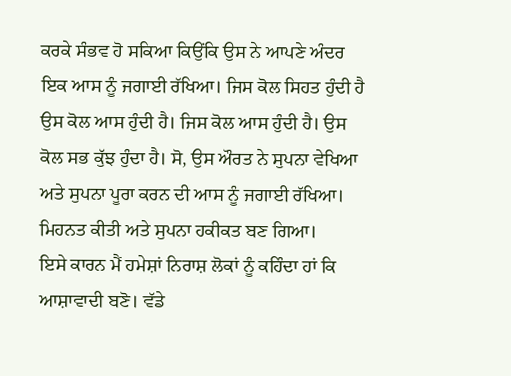ਕਰਕੇ ਸੰਭਵ ਹੋ ਸਕਿਆ ਕਿਉਂਕਿ ਉਸ ਨੇ ਆਪਣੇ ਅੰਦਰ ਇਕ ਆਸ ਨੂੰ ਜਗਾਈ ਰੱਖਿਆ। ਜਿਸ ਕੋਲ ਸਿਹਤ ਹੁੰਦੀ ਹੈ ਉਸ ਕੋਲ ਆਸ ਹੁੰਦੀ ਹੈ। ਜਿਸ ਕੋਲ ਆਸ ਹੁੰਦੀ ਹੈ। ਉਸ ਕੋਲ ਸਭ ਕੁੱਝ ਹੁੰਦਾ ਹੈ। ਸੋ, ਉਸ ਔਰਤ ਨੇ ਸੁਪਨਾ ਵੇਖਿਆ ਅਤੇ ਸੁਪਨਾ ਪੂਰਾ ਕਰਨ ਦੀ ਆਸ ਨੂੰ ਜਗਾਈ ਰੱਖਿਆ। ਮਿਹਨਤ ਕੀਤੀ ਅਤੇ ਸੁਪਨਾ ਹਕੀਕਤ ਬਣ ਗਿਆ।
ਇਸੇ ਕਾਰਨ ਮੈਂ ਹਮੇਸ਼ਾਂ ਨਿਰਾਸ਼ ਲੋਕਾਂ ਨੂੰ ਕਹਿੰਦਾ ਹਾਂ ਕਿ ਆਸ਼ਾਵਾਦੀ ਬਣੋ। ਵੱਡੇ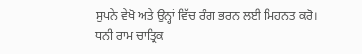ਸੁਪਨੇ ਵੇਖੋ ਅਤੇ ਉਨ੍ਹਾਂ ਵਿੱਚ ਰੰਗ ਭਰਨ ਲਈ ਮਿਹਨਤ ਕਰੋ। ਧਨੀ ਰਾਮ ਚਾਤ੍ਰਿਕ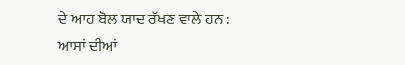ਦੇ ਆਹ ਬੋਲ ਯਾਦ ਰੱਖਣ ਵਾਲੇ ਹਨ :
ਆਸਾਂ ਦੀਆਂ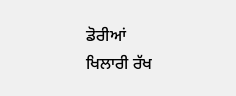ਡੋਰੀਆਂ
ਖਿਲਾਰੀ ਰੱਖ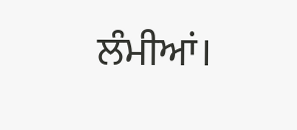ਲੰਮੀਆਂ।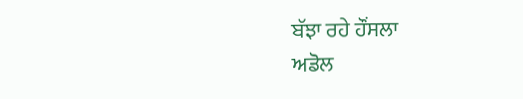ਬੱਝਾ ਰਹੇ ਹੌਂਸਲਾ
ਅਡੋਲ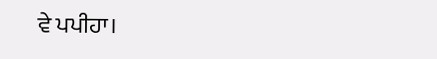ਵੇ ਪਪੀਹਾ।